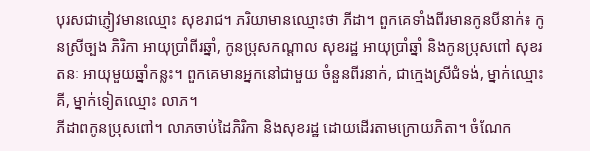បុរសជាភ្ញៀវមានឈ្មោះ សុខរាជ។ ភរិយាមានឈ្មោះថា ភីដា។ ពួកគេទាំងពីរមានកូនបីនាក់៖ កូនស្រីច្បង ភិរិកា អាយុប្រាំពីរឆ្នាំ, កូនប្រុសកណ្តាល សុខរដ្ឋ អាយុប្រាំឆ្នាំ និងកូនប្រុសពៅ សុខរតនៈ អាយុមួយឆ្នាំកន្លះ។ ពួកគេមានអ្នកនៅជាមួយ ចំនួនពីរនាក់, ជាក្មេងស្រីជំទង់, ម្នាក់ឈ្មោះ គី, ម្នាក់ទៀតឈ្មោះ លាភ។
ភីដាពកូនប្រុសពៅ។ លាភចាប់ដៃភិរិកា និងសុខរដ្ឋ ដោយដើរតាមក្រោយភិតា។ ចំណែក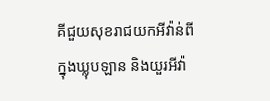គីជួយសុខរាជយកអីវ៉ាន់ពីក្នុងឃ្លុបឡាន និងយួរអីវ៉ា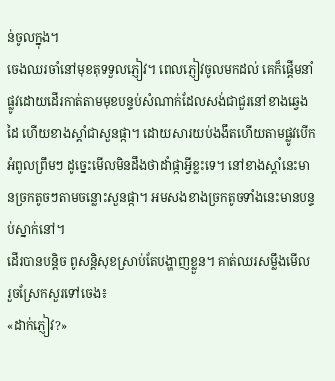ន់ចូលក្នុង។
ចេងឈរចាំនៅមុខតុទទួលភ្ញៀវ។ ពេលភ្ញៀវចូលមកដល់ គេក៏ផ្តើមនាំផ្លូវដោយដើរកាត់តាមមុខបន្ទប់សំណាក់ដែលសង់ជាជួរនៅខាងឆ្វេងដៃ ហើយខាងស្តាំជាសួនផ្កា។ ដោយសារយប់ងងឹតហើយតាមផ្លូវបើកអំពូលព្រឹមៗ ដូច្នេះមើលមិនដឹងថាដាំផ្កាអ្វីខ្លះទេ។ នៅខាងស្តាំនេះមានច្រកតូចៗតាមចន្លោះសួនផ្កា។ អមសងខាងច្រកតូចទាំងនេះមានបន្ទប់ស្នាក់នៅ។
ដើរបានបន្តិច ពូសន្តិសុខស្រាប់តែបង្ហាញខ្លួន។ គាត់ឈរសម្លឹងមើល រួចស្រែកសួរទៅចេង៖
«ដាក់ភ្ញៀវ?»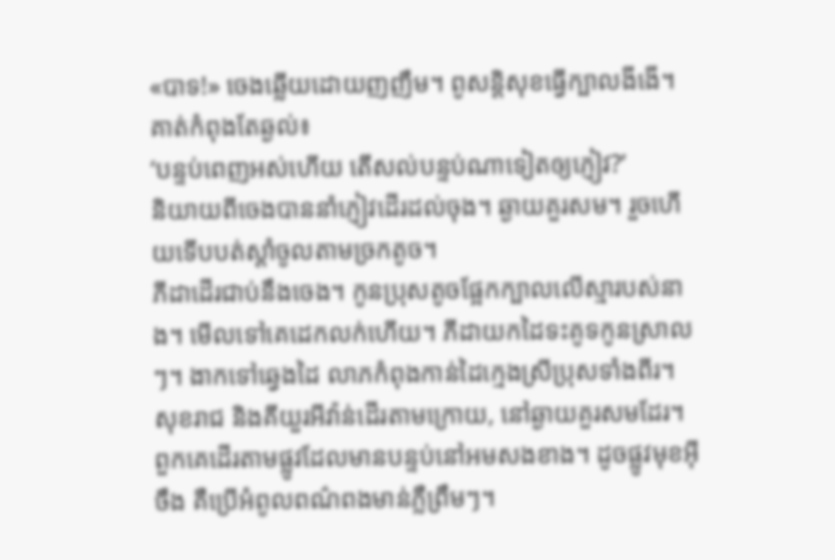«បាទ!» ចេងឆ្លើយដោយញញឹម។ ពូសន្តិសុខធ្វើក្បាលងីងើ។ គាត់កំពុងតែឆ្ងល់៖
‘បន្ទប់ពេញអស់ហើយ តើសល់បន្ទប់ណាទៀតឲ្យភ្ញៀវ?’
និយាយពីចេងបាននាំភ្ញៀវដើរដល់ចុង។ ឆ្ងាយគួរសម។ រួចហើយទើបបត់ស្តាំចូលតាមច្រកតូច។
ភីដាដើរជាប់នឹងចេង។ កូនប្រុសតូចផ្អែកក្បាលលើស្មារបស់នាង។ មើលទៅគេដេកលក់ហើយ។ ភីដាយកដៃទះគូទកូនស្រាលៗ។ ងាកទៅឆ្វេងដៃ លាភកំពុងកាន់ដៃក្មេងស្រីប្រុសទាំងពីរ។ សុខរាជ និងគីយួរអីវ៉ាន់ដើរតាមក្រោយ, នៅឆ្ងាយគួរសមដែរ។ ពួកគេដើរតាមផ្លូវដែលមានបន្ទប់នៅអមសងខាង។ ដូចផ្លូវមុខអ៊ីចឹង គឺប្រើអំពូលពណ៌ពងមាន់ភ្លឺព្រឹមៗ។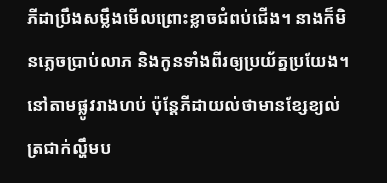ភីដាប្រឹងសម្លឹងមើលព្រោះខ្លាចជំពប់ជើង។ នាងក៏មិនភ្លេចប្រាប់លាភ និងកូនទាំងពីរឲ្យប្រយ័ត្នប្រយែង។
នៅតាមផ្លូវរាងហប់ ប៉ុន្តែភីដាយល់ថាមានខ្សែខ្យល់ត្រជាក់ល្ហឹមប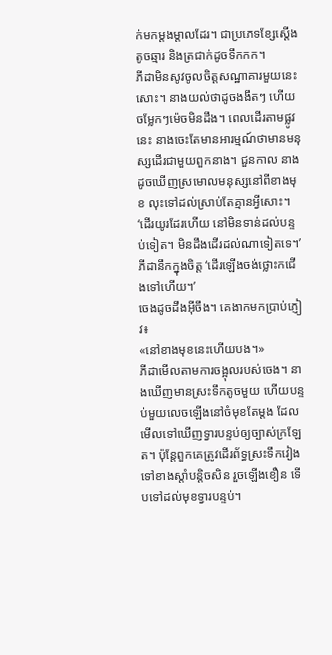ក់មកម្តងម្តាលដែរ។ ជាប្រភេទខ្សែស្តើងតូចឆ្មារ និងត្រជាក់ដូចទឹកកក។
ភីដាមិនសូវចូលចិត្តសណ្ឋាគារមួយនេះសោះ។ នាងយល់ថាដូចងងឹតៗ ហើយចម្លែកៗម៉េចមិនដឹង។ ពេលដើរតាមផ្លូវនេះ នាងចេះតែមានអារម្មណ៍ថាមានមនុស្សដើរជាមួយពួកនាង។ ជួនកាល នាងដូចឃើញស្រមោលមនុស្សនៅពីខាងមុខ លុះទៅដល់ស្រាប់តែគ្មានអ្វីសោះ។
‘ដើរយូរដែរហើយ នៅមិនទាន់ដល់បន្ទប់ទៀត។ មិនដឹងដើរដល់ណាទៀតទេ។’ ភីដានឹកក្នុងចិត្ត ‘ដើរឡើងចង់ថ្លោះកជើងទៅហើយ។’
ចេងដូចដឹងអ៊ីចឹង។ គេងាកមកប្រាប់ភ្ញៀវ៖
«នៅខាងមុខនេះហើយបង។»
ភីដាមើលតាមការចង្អុលរបស់ចេង។ នាងឃើញមានស្រះទឹកតូចមួយ ហើយបន្ទប់មួយលេចឡើងនៅចំមុខតែម្តង ដែលមើលទៅឃើញទ្វារបន្ទប់ឲ្យច្បាស់ក្រឡែត។ ប៉ុន្តែពួកគេត្រូវដើរព័ទ្ធស្រះទឹកវៀងទៅខាងស្តាំបន្តិចសិន រួចឡើងខឿន ទើបទៅដល់មុខទ្វារបន្ទប់។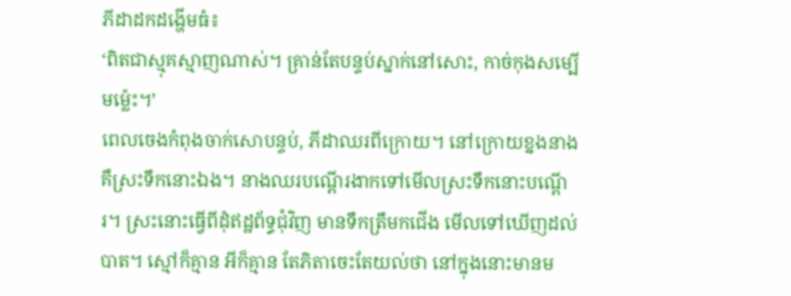ភីដាដកដង្ហើមធំ៖
‘ពិតជាស្មុគស្មាញណាស់។ គ្រាន់តែបន្ទប់ស្នាក់នៅសោះ, កាច់កុងសម្បើមម៉្លេះ។’
ពេលចេងកំពុងចាក់សោបន្ទប់, ភីដាឈរពីក្រោយ។ នៅក្រោយខ្នងនាងគឺស្រះទឹកនោះឯង។ នាងឈរបណ្តើរងាកទៅមើលស្រះទឹកនោះបណ្តើរ។ ស្រះនោះធ្វើពីដុំឥដ្ឋព័ទ្ធជុំវិញ មានទឹកត្រឹមកជើង មើលទៅឃើញដល់បាត។ ស្មៅក៏គ្មាន អីក៏គ្មាន តែភិតាចេះតែយល់ថា នៅក្នុងនោះមានម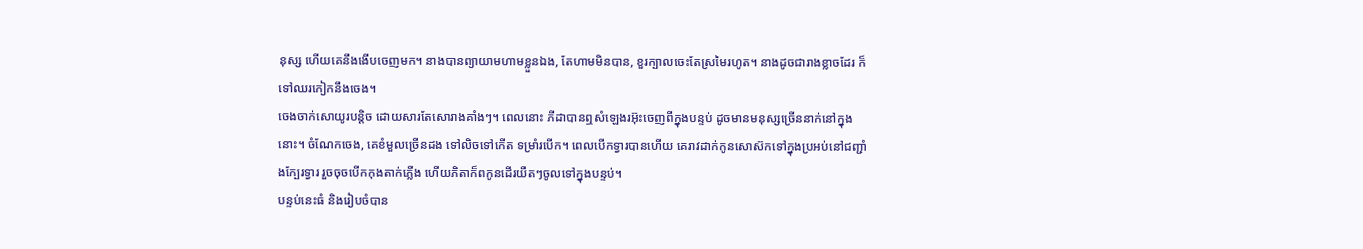នុស្ស ហើយគេនឹងងើបចេញមក។ នាងបានព្យាយាមហាមខ្លួនឯង, តែហាមមិនបាន, ខួរក្បាលចេះតែស្រមៃរហូត។ នាងដូចជារាងខ្លាចដែរ ក៏ទៅឈរកៀកនឹងចេង។
ចេងចាក់សោយូរបន្តិច ដោយសារតែសោរាងគាំងៗ។ ពេលនោះ ភីដាបានឮសំឡេងរអ៊ុះចេញពីក្នុងបន្ទប់ ដូចមានមនុស្សច្រើននាក់នៅក្នុងនោះ។ ចំណែកចេង, គេខំមួលច្រើនដង ទៅលិចទៅកើត ទម្រាំរបើក។ ពេលបើកទ្វារបានហើយ គេរាវដាក់កូនសោស៊កទៅក្នុងប្រអប់នៅជញ្ជាំងក្បែរទ្វារ រួចចុចបើកកុងតាក់ភ្លើង ហើយភិតាក៏ពកូនដើរយឺតៗចូលទៅក្នុងបន្ទប់។
បន្ទប់នេះធំ និងរៀបចំបាន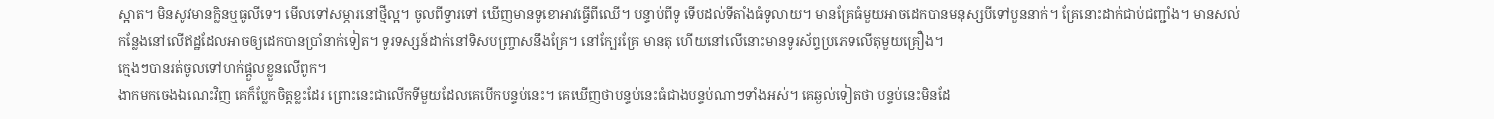ស្អាត។ មិនសូវមានក្លិនឬធូលីទេ។ មើលទៅសម្ភារនៅថ្មីល្អ។ ចូលពីទ្វារទៅ ឃើញមានទូខោអាវធ្វើពីឈើ។ បន្ទាប់ពីទូ ទើបដល់ទីតាំងធំទូលាយ។ មានគ្រែធំមួយអាចដេកបានមនុស្សបីទៅបួននាក់។ គ្រែនោះដាក់ជាប់ជញ្ជាំង។ មានសល់កន្លែងនៅលើឥដ្ឋដែលអាចឲ្យដេកបានប្រាំនាក់ទៀត។ ទូរទស្សន៍ដាក់នៅទិសបញ្ច្រាសនឹងគ្រែ។ នៅក្បែរគ្រែ មានតុ ហើយនៅលើនោះមានទូរស័ព្ទប្រភេទលើតុមួយគ្រឿង។
ក្មេងៗបានរត់ចូលទៅហក់ផ្តួលខ្លួនលើពូក។
ងាកមកចេងឯណេះវិញ គេក៏ប្លែកចិត្តខ្លះដែរ ព្រោះនេះជាលើកទីមួយដែលគេបើកបន្ទប់នេះ។ គេឃើញថាបន្ទប់នេះធំជាងបន្ទប់ណាៗទាំងអស់។ គេឆ្ងល់ទៀតថា បន្ទប់នេះមិនដែ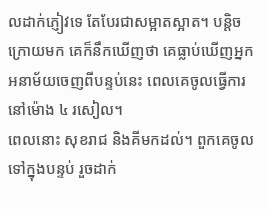លដាក់ភ្ញៀវទេ តែបែរជាសម្អាតស្អាត។ បន្តិចក្រោយមក គេក៏នឹកឃើញថា គេធ្លាប់ឃើញអ្នកអនាម័យចេញពីបន្ទប់នេះ ពេលគេចូលធ្វើការនៅម៉ោង ៤ រសៀល។
ពេលនោះ សុខរាជ និងគីមកដល់។ ពួកគេចូលទៅក្នុងបន្ទប់ រួចដាក់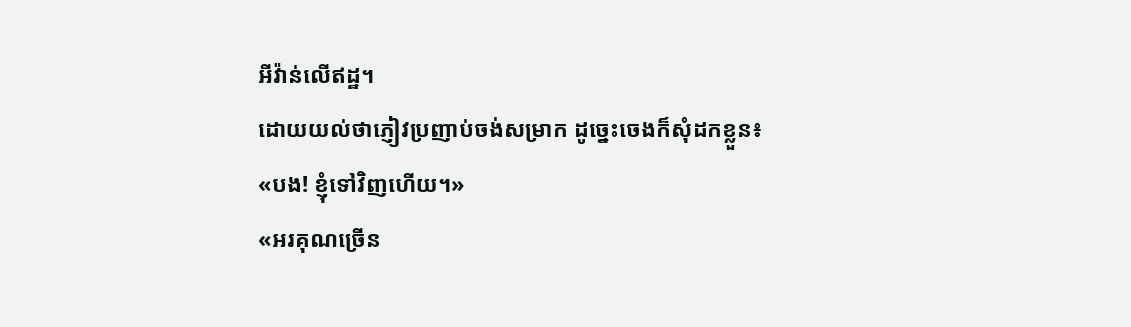អីវ៉ាន់លើឥដ្ឋ។
ដោយយល់ថាភ្ញៀវប្រញាប់ចង់សម្រាក ដូច្នេះចេងក៏សុំដកខ្លួន៖
«បង! ខ្ញុំទៅវិញហើយ។»
«អរគុណច្រើន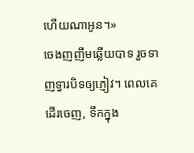ហើយណាអូន។»
ចេងញញឹមឆ្លើយបាទ រួចទាញទ្វារបិទឲ្យភ្ញៀវ។ ពេលគេដើរចេញ, ទឹកក្នុង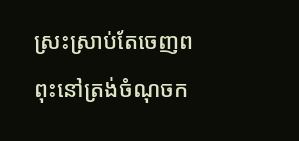ស្រះស្រាប់តែចេញពពុះនៅត្រង់ចំណុចក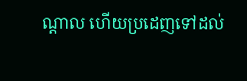ណ្តាល ហើយប្រដេញទៅដល់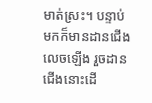មាត់ស្រះ។ បន្ទាប់មកក៏មានដានជើងលេចឡើង រួចដានជើងនោះដើ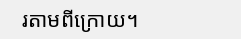រតាមពីក្រោយ។